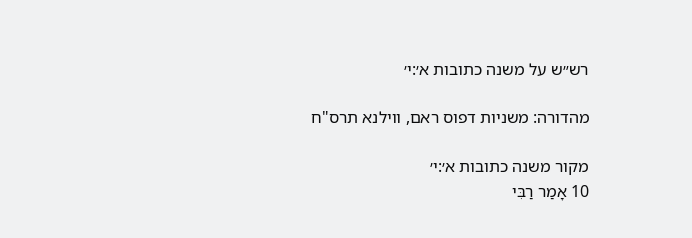רש״ש על משנה כתובות א׳:י׳

מהדורה: משניות דפוס ראם, ווילנא תרס"ח

מקור משנה כתובות א׳:י׳
10 אָמַר רַבִּי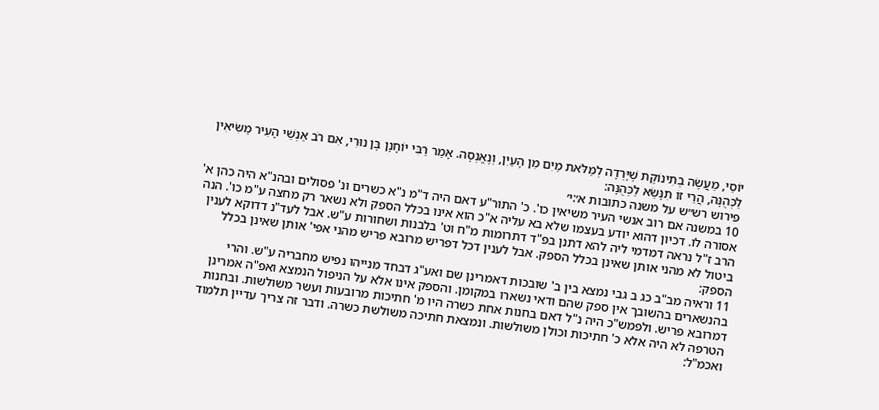יוֹסֵי, מַעֲשֶׂה בְתִינוֹקֶת שֶׁיָּרְדָה לְמַלֹּאת מַיִם מִן הָעַיִן, וְנֶאֱנְסָה. אָמַר רַבִּי יוֹחָנָן בֶּן נוּרִי, אִם רֹב אַנְשֵׁי הָעִיר מַשִּׂיאִין לַכְּהֻנָּה, הֲרֵי זוֹ תִנָּשֵׂא לַכְּהֻנָּה:
פירוש רש״ש על משנה כתובות א׳:י׳
10 במשנה אם רוב אנשי העיר משיאין כו'. כ' התור"ע דאם היה ד"מ נ"א כשרים ונ' פסולים ובהנ"א היה כהן א' אסורה לו. דכיון דהוא יודע בעצמו שלא בא עליה א"כ הוא אינו בכלל הספק ולא נשאר רק מחצה ע"מ כו'. הנה הרב ז"ל נראה דמדמי ליה להא דתנן בפ"ד דתרומות מ"ח וט' בלבנות ושחורות ע"ש. אבל לעד"נ דדוקא לענין ביטול לא מהני אותן שאינן בכלל הספק. אבל לענין דכל דפריש מרובא פריש מהני אפי' אותן שאינן בכלל הספק:
11 וראיה מב"ב כג ב גבי נמצא בין ב' שובכות דאמרינן שם ואע"ג דבחד מנייהו נפיש מחבריה ע"ש. והרי בהנשארים בהשובך אין ספק שהם ודאי נשארו במקומן. והספק אינו אלא על הניפול הנמצא ואפ"ה אמרינן דמרובא פריש. ולפמש"כ היה נ"ל דאם בחנות אחת כשרה היו מ' חתיכות מרובעות ועשר משולשות. ובחנות הטרפה לא היה אלא כ' חתיכות וכולן משולשות. ונמצאת חתיכה משולשת כשרה. ודבר זה צריך עדיין תלמוד ואכמ"ל: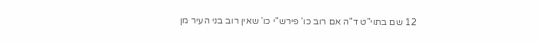12 שם בתוי"ט ד"ה אם רוב כו' פירש"י כו' שאין רוב בני העיר מן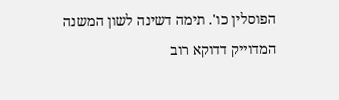הפוסלין כו'. תימה דשינה לשון המשנה המדוייק דדוקא רוב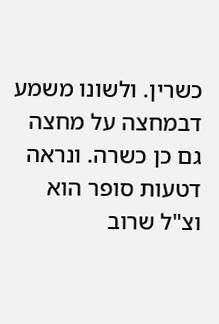כשרין. ולשונו משמע דבמחצה על מחצה גם כן כשרה. ונראה דטעות סופר הוא וצ"ל שרוב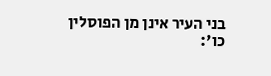בני העיר אינן מן הפוסלין כו':